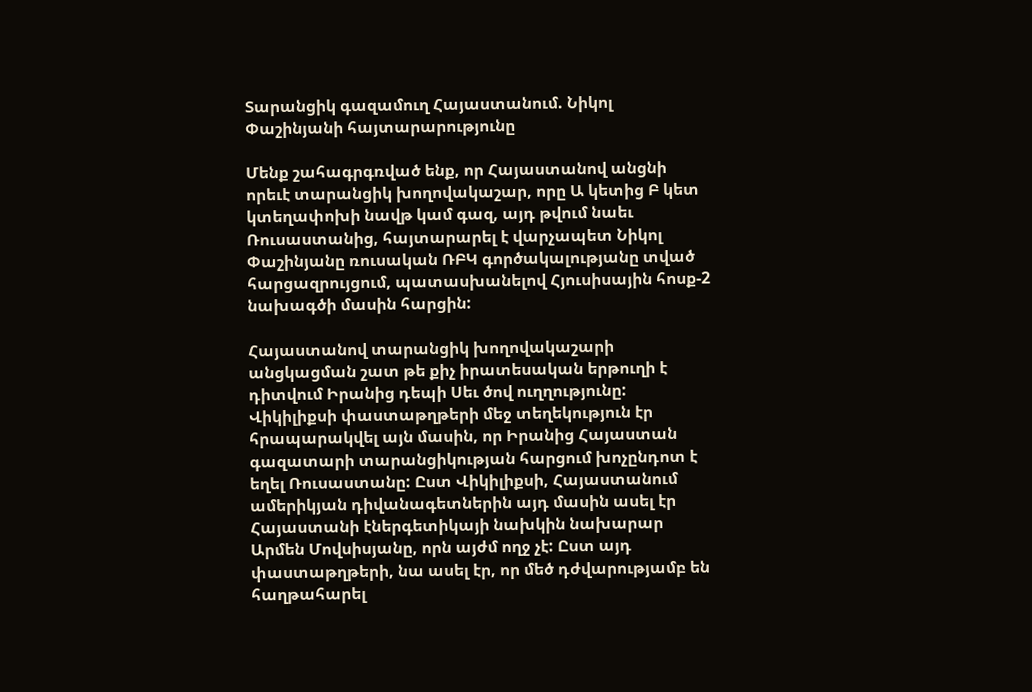Տարանցիկ գազամուղ Հայաստանում. Նիկոլ Փաշինյանի հայտարարությունը

Մենք շահագրգռված ենք, որ Հայաստանով անցնի որեւէ տարանցիկ խողովակաշար, որը Ա կետից Բ կետ կտեղափոխի նավթ կամ գազ, այդ թվում նաեւ Ռուսաստանից, հայտարարել է վարչապետ Նիկոլ Փաշինյանը ռուսական ՌԲԿ գործակալությանը տված հարցազրույցում, պատասխանելով Հյուսիսային հոսք-2 նախագծի մասին հարցին:

Հայաստանով տարանցիկ խողովակաշարի անցկացման շատ թե քիչ իրատեսական երթուղի է դիտվում Իրանից դեպի Սեւ ծով ուղղությունը: Վիկիլիքսի փաստաթղթերի մեջ տեղեկություն էր հրապարակվել այն մասին, որ Իրանից Հայաստան գազատարի տարանցիկության հարցում խոչընդոտ է եղել Ռուսաստանը: Ըստ Վիկիլիքսի, Հայաստանում ամերիկյան դիվանագետներին այդ մասին ասել էր Հայաստանի էներգետիկայի նախկին նախարար Արմեն Մովսիսյանը, որն այժմ ողջ չէ: Ըստ այդ փաստաթղթերի, նա ասել էր, որ մեծ դժվարությամբ են հաղթահարել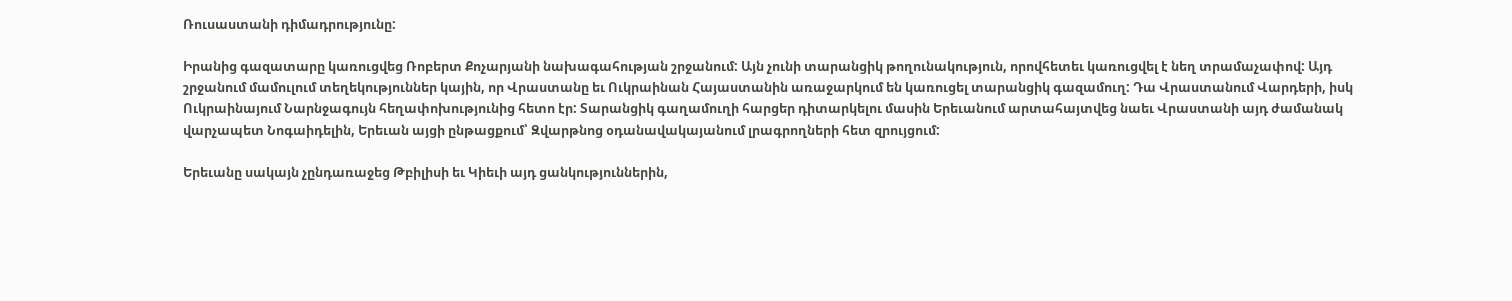Ռուսաստանի դիմադրությունը:

Իրանից գազատարը կառուցվեց Ռոբերտ Քոչարյանի նախագահության շրջանում: Այն չունի տարանցիկ թողունակություն, որովհետեւ կառուցվել է նեղ տրամաչափով: Այդ շրջանում մամուլում տեղեկություններ կային, որ Վրաստանը եւ Ուկրաինան Հայաստանին առաջարկում են կառուցել տարանցիկ գազամուղ: Դա Վրաստանում Վարդերի, իսկ Ուկրաինայում Նարնջագույն հեղափոխությունից հետո էր: Տարանցիկ գաղամուղի հարցեր դիտարկելու մասին Երեւանում արտահայտվեց նաեւ Վրաստանի այդ ժամանակ վարչապետ Նոգաիդելին, Երեւան այցի ընթացքում՝ Զվարթնոց օդանավակայանում լրագրողների հետ զրույցում:

Երեւանը սակայն չընդառաջեց Թբիլիսի եւ Կիեւի այդ ցանկություններին,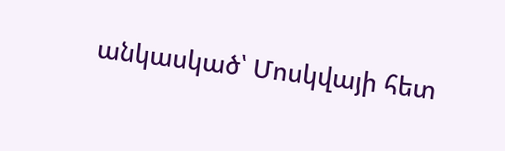անկասկած՝ Մոսկվայի հետ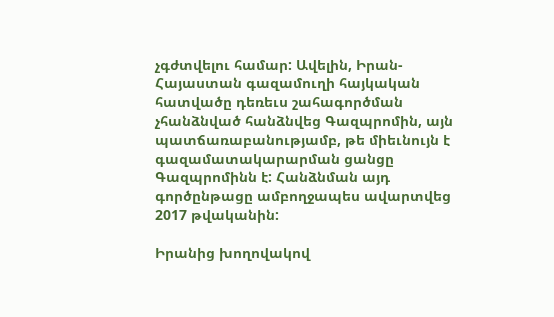չգժտվելու համար: Ավելին, Իրան-Հայաստան գազամուղի հայկական հատվածը դեռեւս շահագործման չհանձնված հանձնվեց Գազպրոմին, այն պատճառաբանությամբ, թե միեւնույն է գազամատակարարման ցանցը Գազպրոմինն է: Հանձնման այդ գործընթացը ամբողջապես ավարտվեց 2017 թվականին:

Իրանից խողովակով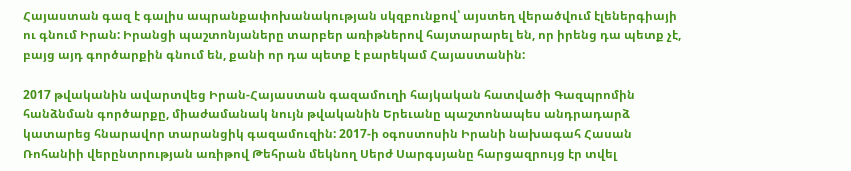Հայաստան գազ է գալիս ապրանքափոխանակության սկզբունքով՝ այստեղ վերածվում էլեներգիայի ու գնում Իրան: Իրանցի պաշտոնյաները տարբեր առիթներով հայտարարել են, որ իրենց դա պետք չէ, բայց այդ գործարքին գնում են, քանի որ դա պետք է բարեկամ Հայաստանին:

2017 թվականին ավարտվեց Իրան-Հայաստան գազամուղի հայկական հատվածի Գազպրոմին հանձնման գործարքը, միաժամանակ նույն թվականին Երեւանը պաշտոնապես անդրադարձ կատարեց հնարավոր տարանցիկ գազամուզին: 2017-ի օգոստոսին Իրանի նախագահ Հասան Ռոհանիի վերընտրության առիթով Թեհրան մեկնող Սերժ Սարգսյանը հարցազրույց էր տվել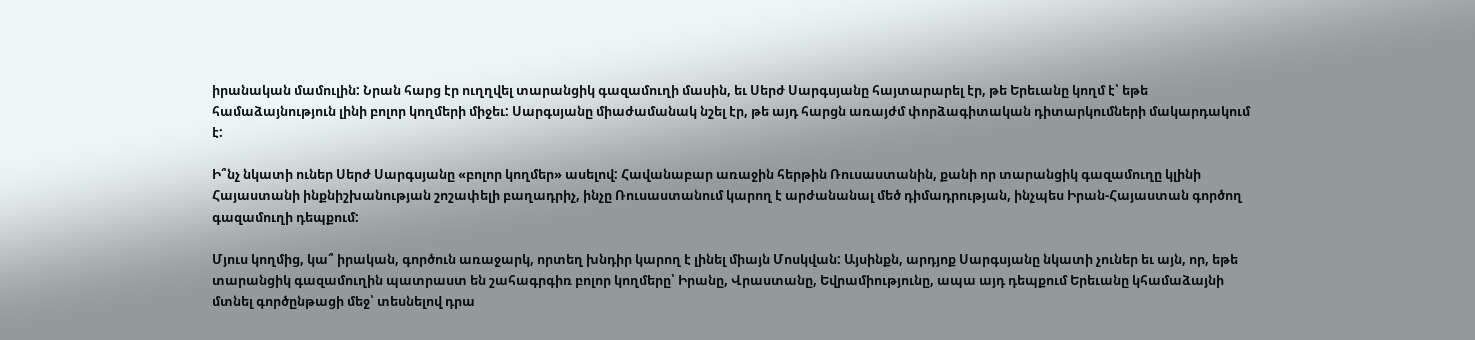իրանական մամուլին: Նրան հարց էր ուղղվել տարանցիկ գազամուղի մասին, եւ Սերժ Սարգսյանը հայտարարել էր, թե Երեւանը կողմ է՝ եթե համաձայնություն լինի բոլոր կողմերի միջեւ: Սարգսյանը միաժամանակ նշել էր, թե այդ հարցն առայժմ փորձագիտական դիտարկումների մակարդակում է:

Ի՞նչ նկատի ուներ Սերժ Սարգսյանը «բոլոր կողմեր» ասելով: Հավանաբար առաջին հերթին Ռուսաստանին, քանի որ տարանցիկ գազամուղը կլինի Հայաստանի ինքնիշխանության շոշափելի բաղադրիչ, ինչը Ռուսաստանում կարող է արժանանալ մեծ դիմադրության, ինչպես Իրան-Հայաստան գործող գազամուղի դեպքում:

Մյուս կողմից, կա՞ իրական, գործուն առաջարկ, որտեղ խնդիր կարող է լինել միայն Մոսկվան: Այսինքն, արդյոք Սարգսյանը նկատի չուներ եւ այն, որ, եթե տարանցիկ գազամուղին պատրաստ են շահագրգիռ բոլոր կողմերը՝ Իրանը, Վրաստանը, Եվրամիությունը, ապա այդ դեպքում Երեւանը կհամաձայնի մտնել գործընթացի մեջ՝ տեսնելով դրա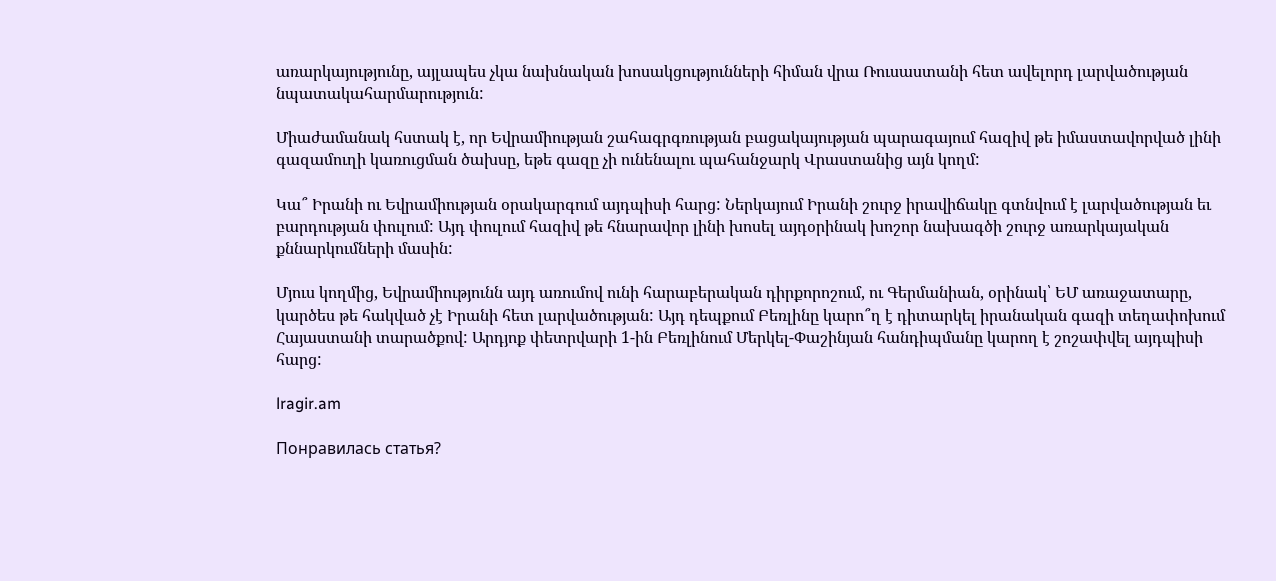առարկայությունը, այլապես չկա նախնական խոսակցությունների հիման վրա Ռուսաստանի հետ ավելորդ լարվածության նպատակահարմարություն:

Միաժամանակ հստակ է, որ Եվրամիության շահագրգռության բացակայության պարագայում հազիվ թե իմաստավորված լինի գազամուղի կառուցման ծախսը, եթե գազը չի ունենալու պահանջարկ Վրաստանից այն կողմ:

Կա՞ Իրանի ու Եվրամիության օրակարգում այդպիսի հարց: Ներկայում Իրանի շուրջ իրավիճակը գտնվում է լարվածության եւ բարդության փուլում: Այդ փուլում հազիվ թե հնարավոր լինի խոսել այդօրինակ խոշոր նախագծի շուրջ առարկայական քննարկումների մասին:

Մյուս կողմից, Եվրամիությունն այդ առումով ունի հարաբերական դիրքորոշում, ու Գերմանիան, օրինակ՝ ԵՄ առաջատարը, կարծես թե հակված չէ Իրանի հետ լարվածության: Այդ դեպքում Բեռլինը կարո՞ղ է դիտարկել իրանական գազի տեղափոխում Հայաստանի տարածքով: Արդյոք փետրվարի 1-ին Բեռլինում Մերկել-Փաշինյան հանդիպմանը կարող է շոշափվել այդպիսի հարց:

lragir.am

Понравилась статья?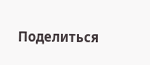Поделиться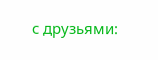с друзьями: